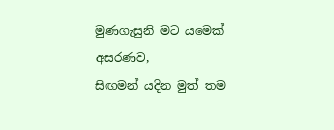මුණගැසුනි මට යමෙක් අසරණව,
සිඟමන් යදින මුත් තම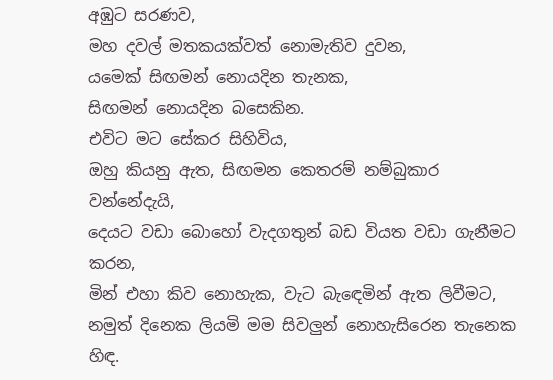අඹුට සරණව,
මහ දවල් මතකයක්වත් නොමැතිව දුවන,
යමෙක් සිඟමන් නොයදින තැනක,
සිඟමන් නොයදින බසෙකින.
එවිට මට සේකර සිහිවිය,
ඔහු කියනු ඇත, සිඟමන කෙතරම් නම්බුකාර වන්නේදැයි,
දෙයට වඩා බොහෝ වැදගතුන් බඩ වියත වඩා ගැනීමට කරන,
මින් එහා කිව නොහැක, වැට බැඳෙමින් ඇත ලිවීමට,
නමුත් දිනෙක ලියමි මම සිවලුන් නොහැසිරෙන තැනෙක හිඳ.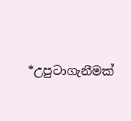*උපුටාගැනීමක්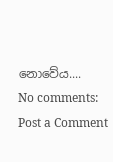නොවේය....
No comments:
Post a Comment